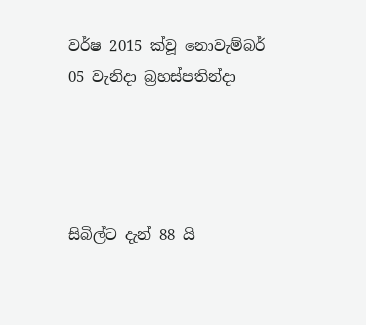වර්ෂ 2015 ක්වූ නොවැම්බර් 05 වැනිදා බ්‍රහස්පතින්දා




සිබිල්ට දැන් 88 යි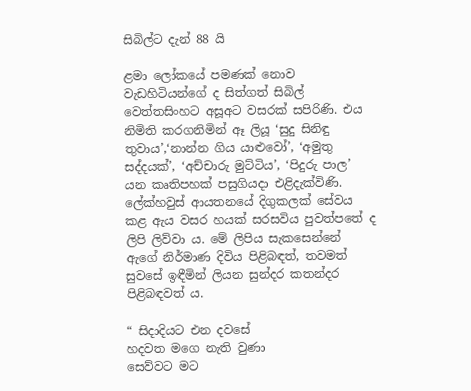සිබිල්ට දැන් 88 යි

ළමා ලෝකයේ පමණක් නොව වැඩහිටියන්ගේ ද සිත්ගත් සිබිල් වෙත්තසිංහට අසූඅට වසරක් සපිරිණි. එය නිමිති කරගනිමින් ඈ ලියූ ‘සුදු සිනිඳු තුවාය’,‘නාන්න ගිය යාළුවෝ’, ‘අමුතු සද්දයක්’, ‘අච්චාරු මුට්ටිය’, ‘පිදුරු පාල’ යන කෘතිපහක් පසුගියදා එළිදැක්විණි. ලේක්හවුස් ආයතනයේ දිගුකලක් සේවය කළ ඇය වසර හයක් සරසවිය පුවත්පතේ ද ලිපි ලිව්වා ය. මේ ලිපිය සැකසෙන්නේ ඇගේ නිර්මාණ දිවිය පිළිබඳත්, තවමත් සුවසේ ඉඳීමින් ලියන සුන්දර කතන්දර පිළිබඳවත් ය.

“ සිදාදියට එන දවසේ
හදවත මගෙ නැති වුණා
සෙව්වට මට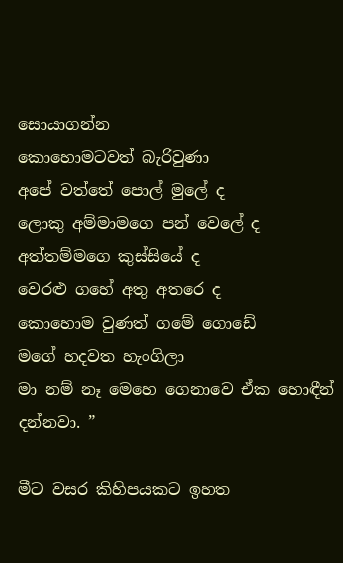සොයාගන්න
කොහොමටවත් බැරිවුණා
අපේ වත්තේ පොල් මුලේ ද
ලොකු අම්මාමගෙ පන් වෙලේ ද
අත්තම්මගෙ කුස්සියේ ද
වෙරළු ගහේ අතු අතරෙ ද
කොහොම වුණත් ගමේ ගොඩේ
මගේ හදවත හැංගිලා
මා නම් නෑ මෙහෙ ගෙනාවෙ ඒක හොඳීන් දන්නවා. ”

මීට වසර කිහිපයකට ඉහත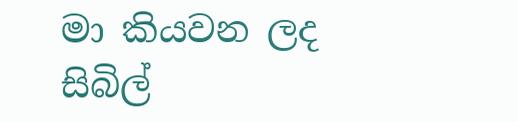මා කියවන ලද සිබිල්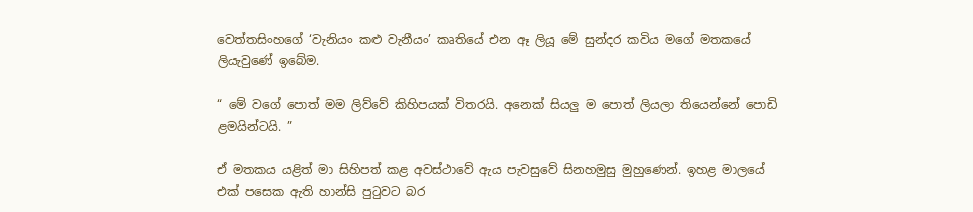වෙත්තසිංහගේ ‘වැනියං කළු වැනීයං’ කෘතියේ එන ඈ ලියූ මේ සුන්දර කවිය මගේ මතකයේ ලියැවුණේ ඉබේම.

“ මේ වගේ පොත් මම ලිව්වේ කිහිපයක් විතරයි. අනෙක් සියලු ම පොත් ලියලා තියෙන්නේ පොඩි ළමයින්ටයි. ”

ඒ මතකය යළිත් මා සිහිපත් කළ අවස්ථාවේ ඇය පැවසුවේ සිනහමුසු මුහුණෙන්. ඉහළ මාලයේ එක් පසෙක ඇති හාන්සි පුටුවට බර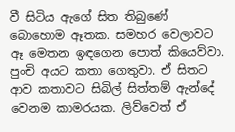වී සිටිය ඇගේ සිත තිබුණේ බොහොම ඈතක. සමහර වෙලාවට ඈ මෙතන ඉඳගෙන පොත් කියෙව්වා. පුංචි අයට කතා ගෙතුවා. ඒ සිතට ආව කතාවට සිබිල් සිත්තම් ඇන්දේ වෙනම කාමරයක. ලිව්වෙත් ඒ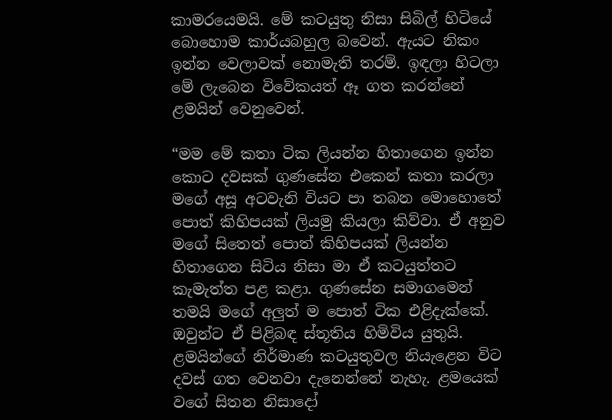කාමරයෙමයි. මේ කටයුතු නිසා සිබිල් හිටියේ බොහොම කාර්යබහුල බවෙන්. ඇයට නිකං ඉන්න වෙලාවක් නොමැති තරම්. ඉඳලා හිටලා මේ ලැබෙන විවේකයත් ඈ ගත කරන්නේ ළමයින් වෙනුවෙන්.

“මම මේ කතා ටික ලියන්න හිතාගෙන ඉන්න කොට දවසක් ගුණසේන එකෙන් කතා කරලා මගේ අසූ අටවැනි වියට පා තබන මොහොතේ පොත් කිහිපයක් ලියමු කියලා කිව්වා. ඒ අනුව මගේ සිතෙත් පොත් කිහිපයක් ලියන්න හිතාගෙන සිටිය නිසා මා ඒ කටයුත්තට කැමැත්ත පළ කළා. ගුණසේන සමාගමෙන් තමයි මගේ අලුත් ම පොත් ටික එළිදැක්කේ. ඔවුන්ට ඒ පිළිබඳ ස්තූතිය හිමිවිය යුතුයි. ළමයින්ගේ නිර්මාණ කටයුතුවල නියැළෙන විට දවස් ගත වෙනවා දැනෙන්නේ නැහැ. ළමයෙක් වගේ සිතන නිසාදෝ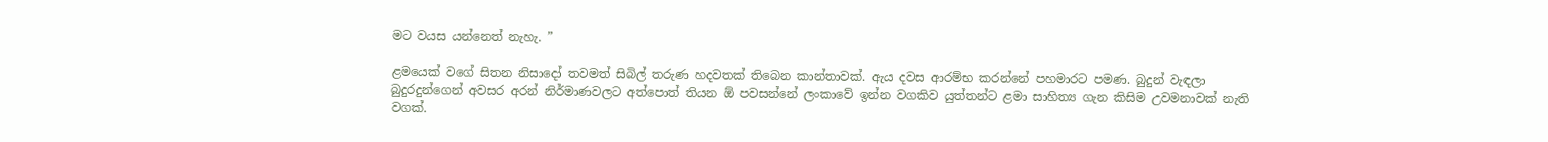මට වයස යන්නෙත් නැහැ. ”

ළමයෙක් වගේ සිතන නිසාදෝ තවමත් සිබිල් තරුණ හදවතක් තිබෙන කාන්තාවක්. ඇය දවස ආරම්භ කරන්නේ පහමාරට පමණ. බුදුන් වැඳලා බුදුරදුන්ගෙන් අවසර අරන් නිර්මාණවලට අත්පොත් තියන ඕ පවසන්නේ ලංකාවේ ඉන්න වගකිව යුත්තන්ට ළමා සාහිත්‍ය ගැන කිසිම උවමනාවක් නැති වගක්.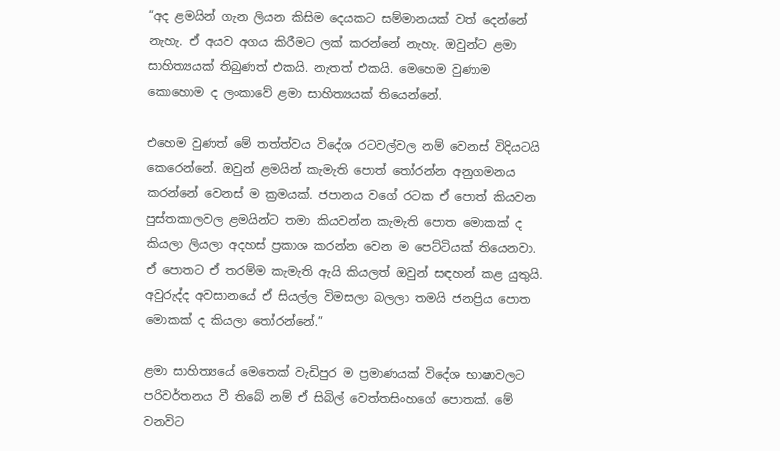“අද ළමයින් ගැන ලියන කිසිම දෙයකට සම්මානයක් වත් දෙන්නේ නැහැ. ඒ අයව අගය කිරීමට ලක් කරන්නේ නැහැ. ඔවුන්ට ළමා සාහිත්‍යයක් තිබුණත් එකයි. නැතත් එකයි. මෙහෙම වුණාම කොහොම ද ලංකාවේ ළමා සාහිත්‍යයක් තියෙන්නේ.

එහෙම වුණත් මේ තත්ත්වය විදේශ රටවල්වල නම් වෙනස් විදියටයි කෙරෙන්නේ. ඔවුන් ළමයින් කැමැති පොත් තෝරන්න අනුගමනය කරන්නේ වෙනස් ම ක්‍රමයක්. ජපානය වගේ රටක ඒ පොත් කියවන පුස්තකාලවල ළමයින්ට තමා කියවන්න කැමැති පොත මොකක් ද කියලා ලියලා අදහස් ප්‍රකාශ කරන්න වෙන ම පෙට්ටියක් තියෙනවා. ඒ පොතට ඒ තරම්ම කැමැති ඇයි කියලත් ඔවුන් සඳහන් කළ යුතුයි. අවුරුද්ද අවසානයේ ඒ සියල්ල විමසලා බලලා තමයි ජනප්‍රිය පොත මොකක් ද කියලා තෝරන්නේ.”

ළමා සාහිත්‍යයේ මෙතෙක් වැඩිපුර ම ප්‍රමාණයක් විදේශ භාෂාවලට පරිවර්තනය වී තිබේ නම් ඒ සිබිල් වෙත්තසිංහගේ පොතක්. මේ වනවිට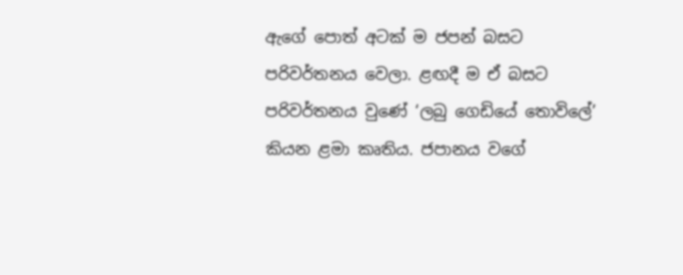ඇගේ පොත් අටක් ම ජපන් බසට පරිවර්තනය වෙලා. ළඟදී ම ඒ බසට පරිවර්තනය වුණේ ‘ලබු ගෙඩියේ තොවිලේ’ කියන ළමා කෘතිය. ජපානය වගේ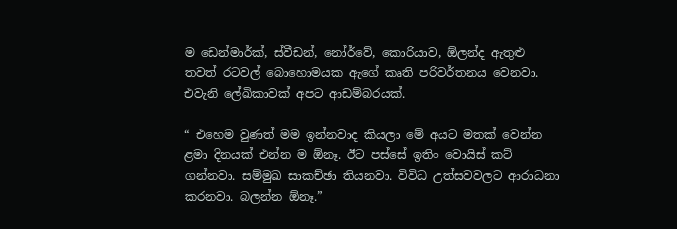ම ඩෙන්මාර්ක්, ස්වීඩන්, නෝර්වේ, කොරියාව, ඕලන්ද ඇතුළු තවත් රටවල් බොහොමයක ඇගේ කෘති පරිවර්තනය වෙනවා. එවැනි ලේඛිකාවක් අපට ආඩම්බරයක්.

“ එහෙම වුණත් මම ඉන්නවාද කියලා මේ අයට මතක් වෙන්න ළමා දිනයක් එන්න ම ඕනෑ. ඊට පස්සේ ඉතිං වොයිස් කට් ගන්නවා. සම්මුඛ සාකච්ඡා තියනවා. විවිධ උත්සවවලට ආරාධනා කරනවා. බලන්න ඕනෑ.”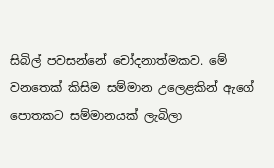සිබිල් පවසන්නේ චෝදනාත්මකව. මේ වනතෙක් කිසිම සම්මාන උලෙළකින් ඇගේ පොතකට සම්මානයක් ලැබිලා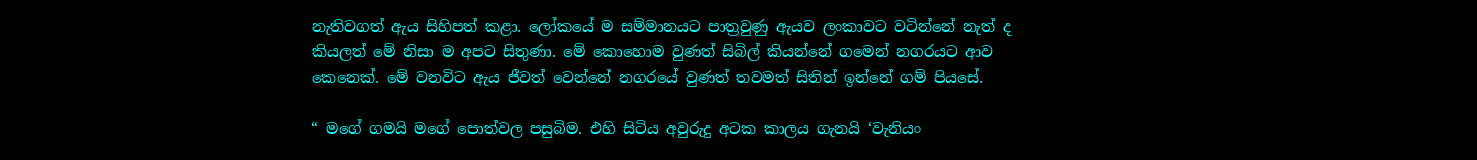නැතිවගත් ඇය සිහිපත් කළා. ලෝකයේ ම සම්මානයට පාත්‍රවුණු ඇයව ලංකාවට වටින්නේ නැත් ද කියලත් මේ නිසා ම අපට සිතුණා. මේ කොහොම වුණත් සිබිල් කියන්නේ ගමෙන් නගරයට ආව කෙනෙක්. මේ වනවිට ඇය ජීවත් වෙන්නේ නගරයේ වුණත් තවමත් සිතින් ඉන්නේ ගම් පියසේ.

“ මගේ ගමයි මගේ පොත්වල පසුබිම. එහි සිටිය අවුරුදු අටක කාලය ගැනයි ‘වැනියං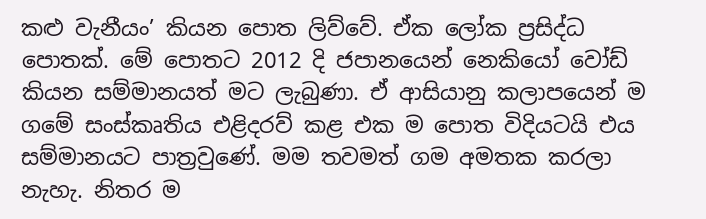කළු වැනීයං’ කියන පොත ලිව්වේ. ඒක ලෝක ප්‍රසිද්ධ පොතක්. මේ පොතට 2012 දි ජපානයෙන් නෙකියෝ වෝඩ් කියන සම්මානයත් මට ලැබුණා. ඒ ආසියානු කලාපයෙන් ම ගමේ සංස්කෘතිය එළිදරව් කළ එක ම පොත විදියටයි එය සම්මානයට පාත්‍රවුණේ. මම තවමත් ගම අමතක කරලා නැහැ. නිතර ම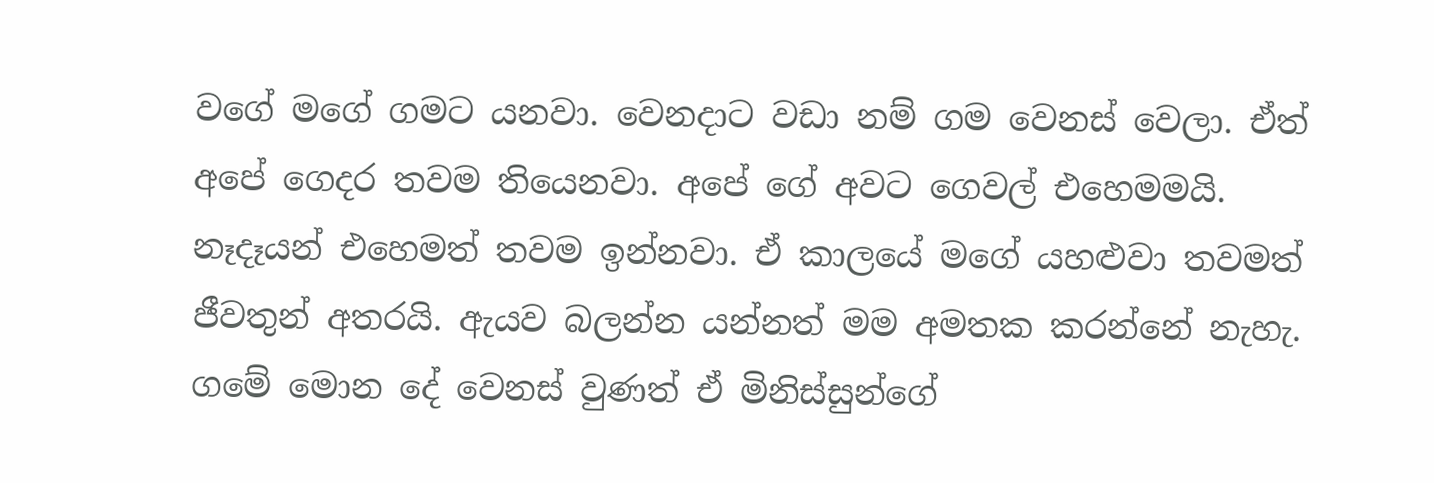වගේ මගේ ගමට යනවා. වෙනදාට වඩා නම් ගම වෙනස් වෙලා. ඒත් අපේ ගෙදර තවම තියෙනවා. අපේ ගේ අවට ගෙවල් එහෙමමයි. නෑදෑයන් එහෙමත් තවම ඉන්නවා. ඒ කාලයේ මගේ යහළුවා තවමත් ජීවතුන් අතරයි. ඇයව බලන්න යන්නත් මම අමතක කරන්නේ නැහැ. ගමේ මොන දේ වෙනස් වුණත් ඒ මිනිස්සුන්ගේ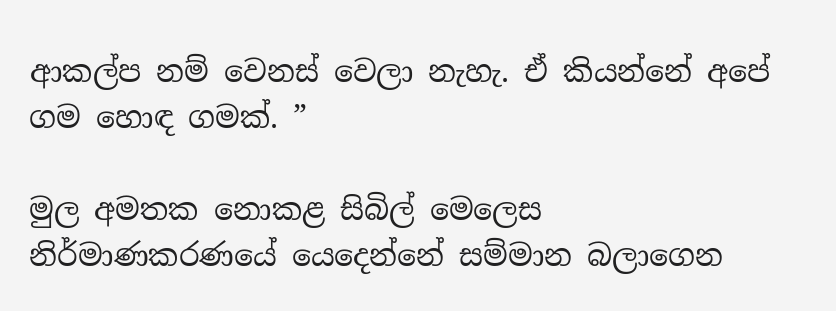ආකල්ප නම් වෙනස් වෙලා නැහැ. ඒ කියන්නේ අපේ ගම හොඳ ගමක්. ”

මුල අමතක නොකළ සිබිල් මෙලෙස නිර්මාණකරණයේ යෙදෙන්නේ සම්මාන බලාගෙන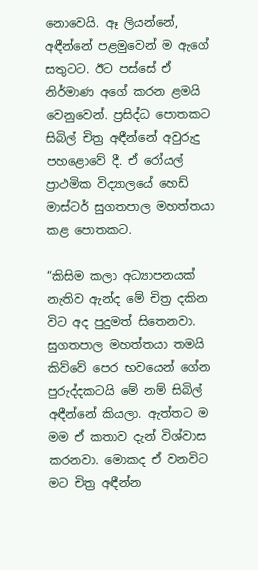නොවෙයි. ඈ ලියන්නේ, අඳීන්නේ පළමුවෙන් ම ඇගේ සතුටට. ඊට පස්සේ ඒ නිර්මාණ අගේ කරන ළමයි වෙනුවෙන්. ප්‍රසිද්ධ පොතකට සිබිල් චිත්‍ර අඳීන්නේ අවුරුදු පහළොවේ දී. ඒ රෝයල් ප්‍රාථමික විද්‍යාලයේ හෙඩ් මාස්ටර් සුගතපාල මහත්තයා කළ පොතකට.

“කිසිම කලා අධ්‍යාපනයක් නැතිව ඇන්ද මේ චිත්‍ර දකින විට අද පුදුමත් සිතෙනවා. සුගතපාල මහත්තයා තමයි කිව්වේ පෙර භවයෙන් ගේන පුරුද්දකටයි මේ නම් සිබිල් අඳීන්නේ කියලා. ඇත්තට ම මම ඒ කතාව දැන් විශ්වාස කරනවා. මොකද ඒ වනවිට මට චිත්‍ර අඳීන්න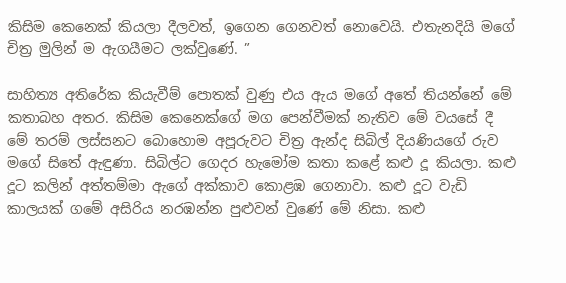කිසිම කෙනෙක් කියලා දීලවත්, ඉගෙන ගෙනවත් නොවෙයි. එතැනදියි මගේ චිත්‍ර මුලින් ම ඇගයීමට ලක්වුණේ. ”

සාහිත්‍ය අතිරේක කියැවීම් පොතක් වුණු එය ඇය මගේ අතේ තියන්නේ මේ කතාබහ අතර. කිසිම කෙනෙක්ගේ මග පෙන්වීමක් නැතිව මේ වයසේ දී මේ තරම් ලස්සනට බොහොම අපූරුවට චිත්‍ර ඇන්ද සිබිල් දියණියගේ රුව මගේ සිතේ ඇඳුණා. සිබිල්ට ගෙදර හැමෝම කතා කළේ කළු දූ කියලා. කළු දූට කලින් අත්තම්මා ඇගේ අක්කාව කොළඹ ගෙනාවා. කළු දූට වැඩි කාලයක් ගමේ අසිරිය නරඹන්න පුළුවන් වුණේ මේ නිසා. කළු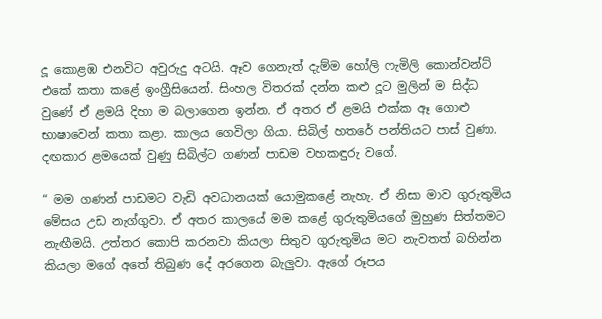දූ කොළඹ එනවිට අවුරුදු අටයි. ඈව ගෙනැත් දැම්ම හෝලි ෆැමිලි කොන්වන්ට් එකේ කතා කළේ ඉංග්‍රීසියෙන්. සිංහල විතරක් දන්න කළු දූට මුලින් ම සිද්ධ වුණේ ඒ ළමයි දිහා ම බලාගෙන ඉන්න. ඒ අතර ඒ ළමයි එක්ක ඈ ගොළු භාෂාවෙන් කතා කළා. කාලය ගෙවිලා ගියා. සිබිල් හතරේ පන්තියට පාස් වුණා. දඟකාර ළමයෙක් වුණු සිබිල්ට ගණන් පාඩම වහකඳුරු වගේ.

“ මම ගණන් පාඩමට වැඩි අවධානයක් යොමුකළේ නැහැ. ඒ නිසා මාව ගුරුතුමිය මේසය උඩ නැග්ගුවා. ඒ අතර කාලයේ මම කළේ ගුරුතුමියගේ මුහුණ සිත්තමට නැඟීමයි. උත්තර කොපි කරනවා කියලා සිතුව ගුරුතුමිය මට නැවතත් බහින්න කියලා මගේ අතේ තිබුණ දේ අරගෙන බැලුවා. ඇගේ රූපය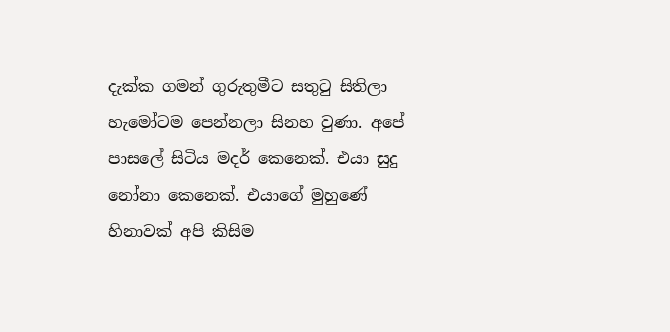දැක්ක ගමන් ගුරුතුමීට සතුටු සිතිලා හැමෝටම පෙන්නලා සිනහ වුණා. අපේ පාසලේ සිටිය මදර් කෙනෙක්. එයා සුදු නෝනා කෙනෙක්. එයාගේ මුහුණේ හිනාවක් අපි කිසිම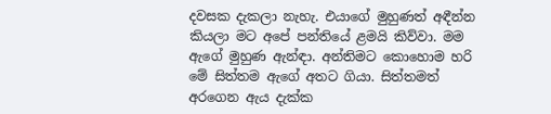දවසක දැකලා නැහැ. එයාගේ මුහුණත් අඳීන්න කියලා මට අපේ පන්තියේ ළමයි කිව්වා. මම ඇගේ මුහුණ ඇන්ඳා. අන්තිමට කොහොම හරි මේ සිත්තම ඇගේ අතට ගියා. සිත්තමත් අරගෙන ඇය දැක්ක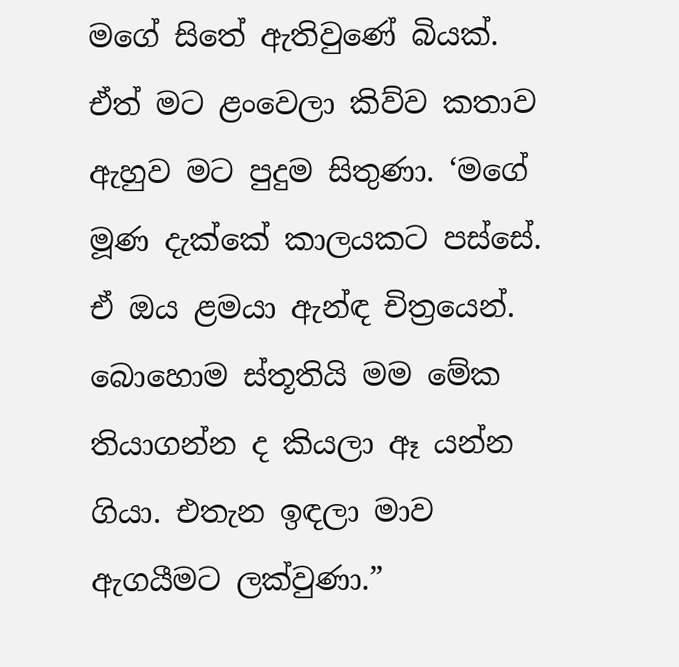මගේ සිතේ ඇතිවුණේ බියක්. ඒත් මට ළංවෙලා කිව්ව කතාව ඇහුව මට පුදුම සිතුණා. ‘මගේ මූණ දැක්කේ කාලයකට පස්සේ. ඒ ඔය ළමයා ඇන්ඳ චිත්‍රයෙන්. බොහොම ස්තූතියි මම මේක තියාගන්න ද කියලා ඈ යන්න ගියා. එතැන ඉඳලා මාව ඇගයීමට ලක්වුණා.”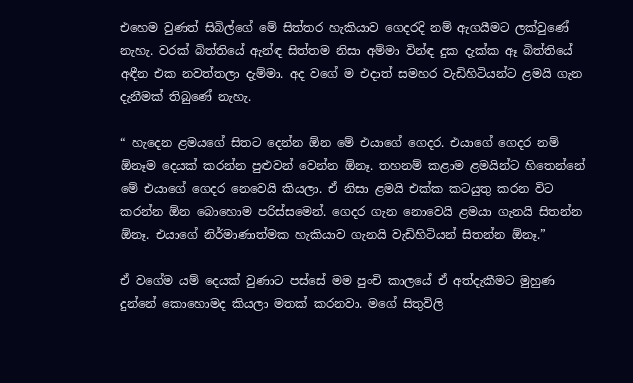එහෙම වුණත් සිබිල්ගේ මේ සිත්තර හැකියාව ගෙදරදි නම් ඇගයීමට ලක්වුණේ නැහැ. වරක් බිත්තියේ ඇන්ඳ සිත්තම නිසා අම්මා වින්ඳ දුක දැක්ක ඈ බිත්තියේ අඳීන එක නවත්තලා දැම්මා. අද වගේ ම එදාත් සමහර වැඩිහිටියන්ට ළමයි ගැන දැනීමක් තිබුණේ නැහැ.

“ හැදෙන ළමයගේ සිතට දෙන්න ඕන මේ එයාගේ ගෙදර. එයාගේ ගෙදර නම් ඕනෑම දෙයක් කරන්න පුළුවන් වෙන්න ඕනෑ. තහනම් කළාම ළමයින්ට හිතෙන්නේ මේ එයාගේ ගෙදර නෙවෙයි කියලා. ඒ නිසා ළමයි එක්ක කටයුතු කරන විට කරන්න ඕන බොහොම පරිස්සමෙන්. ගෙදර ගැන නොවෙයි ළමයා ගැනයි සිතන්න ඕනෑ. එයාගේ නිර්මාණාත්මක හැකියාව ගැනයි වැඩිහිටියන් සිතන්න ඕනෑ.”

ඒ වගේම යම් දෙයක් වුණාට පස්සේ මම පුංචි කාලයේ ඒ අත්දැකීමට මුහුණ දුන්නේ කොහොමද කියලා මතක් කරනවා. මගේ සිතුවිලි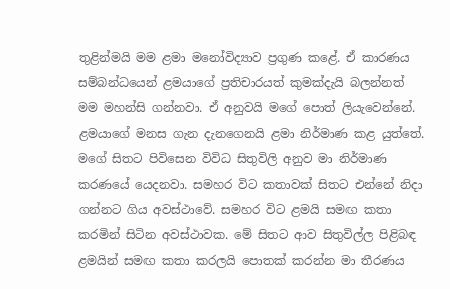තුළින්මයි මම ළමා මනෝවිද්‍යාව ප්‍රගුණ කළේ. ඒ කාරණය සම්බන්ධයෙන් ළමයාගේ ප්‍රතිචාරයත් කුමක්දැයි බලන්නත් මම මහන්සි ගන්නවා. ඒ අනුවයි මගේ පොත් ලියැවෙන්නේ. ළමයාගේ මනස ගැන දැනගෙනයි ළමා නිර්මාණ කළ යුත්තේ. මගේ සිතට පිවිසෙන විවිධ සිතුවිලි අනුව මා නිර්මාණ කරණයේ යෙදනවා. සමහර විට කතාවක් සිතට එන්නේ නිදා ගන්නට ගිය අවස්ථාවේ. සමහර විට ළමයි සමඟ කතා කරමින් සිටින අවස්ථාවක. මේ සිතට ආව සිතුවිල්ල පිළිබඳ ළමයින් සමඟ කතා කරලයි පොතක් කරන්න මා තීරණය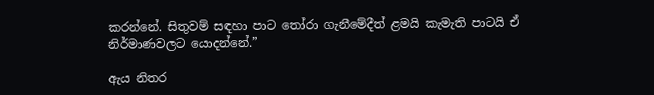කරන්නේ. සිතුවම් සඳහා පාට තෝරා ගැනීමේදීත් ළමයි කැමැති පාටයි ඒ නිර්මාණවලට යොදන්නේ.”

ඇය නිතර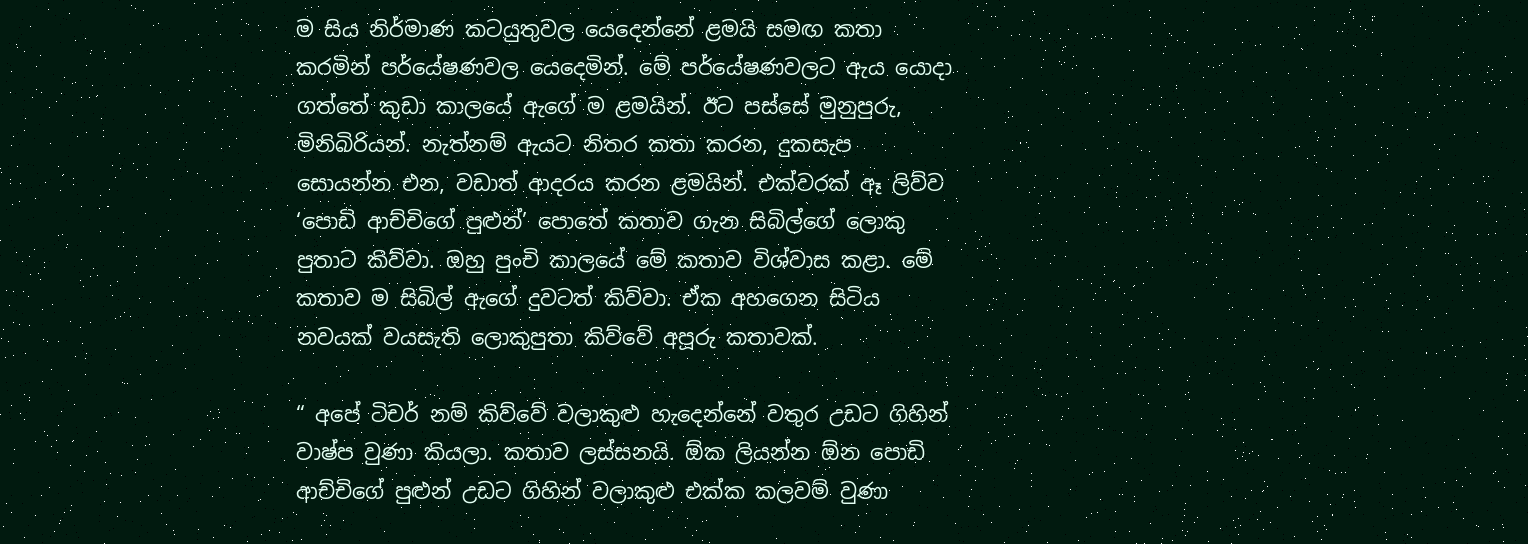ම සිය නිර්මාණ කටයුතුවල යෙදෙන්නේ ළමයි සමඟ කතා කරමින් පර්යේෂණවල යෙදෙමින්. මේ පර්යේෂණවලට ඇය යොදා ගත්තේ කුඩා කාලයේ ඇගේ ම ළමයින්. ඊට පස්සේ මුනුපුරු, මිනිබිරියන්. නැත්නම් ඇයට නිතර කතා කරන, දුකසැප සොයන්න එන, වඩාත් ආදරය කරන ළමයින්. එක්වරක් ඈ ලිව්ව ‘පොඩි ආච්චිගේ පුළුන්’ පොතේ කතාව ගැන සිබිල්ගේ ලොකු පුතාට කිව්වා. ඔහු පුංචි කාලයේ මේ කතාව විශ්වාස කළා. මේ කතාව ම සිබිල් ඇගේ දුවටත් කිව්වා. ඒක අහගෙන සිටිය නවයක් වයසැති ලොකුපුතා කිව්වේ අපූරු කතාවක්.

“ අපේ ටිචර් නම් කිව්වේ වලාකුළු හැදෙන්නේ වතුර උඩට ගිහින් වාෂ්ප වුණා කියලා. කතාව ලස්සනයි. ඕක ලියන්න ඕන පොඩි ආච්චිගේ පුළුන් උඩට ගිහින් වලාකුළු එක්ක කලවම් වුණා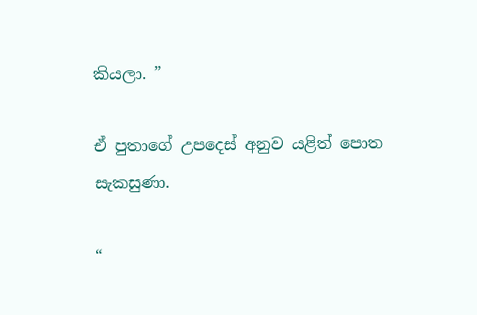කියලා. ”

ඒ පුතාගේ උපදෙස් අනුව යළිත් පොත සැකසුණා.

“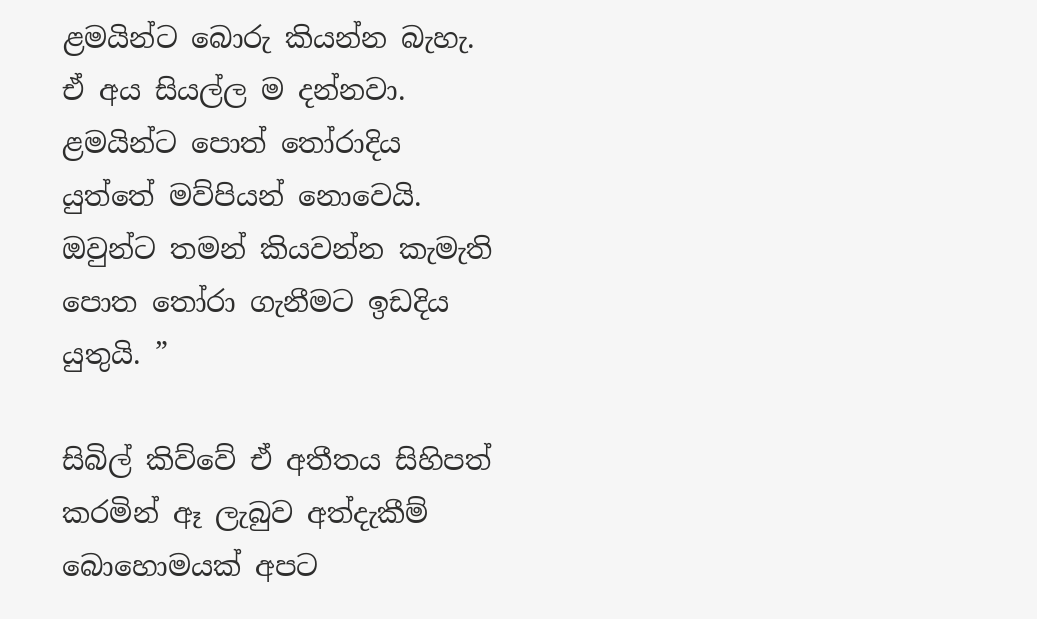ළමයින්ට බොරු කියන්න බැහැ. ඒ අය සියල්ල ම දන්නවා. ළමයින්ට පොත් තෝරාදිය යුත්තේ මව්පියන් නොවෙයි. ඔවුන්ට තමන් කියවන්න කැමැති පොත තෝරා ගැනීමට ඉඩදිය යුතුයි. ”

සිබිල් කිව්වේ ඒ අතීතය සිහිපත් කරමින් ඈ ලැබුව අත්දැකීම් බොහොමයක් අපට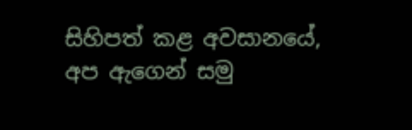සිහිපත් කළ අවසානයේ, අප ඇගෙන් සමු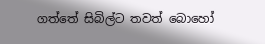ගත්තේ සිබිල්ට තවත් බොහෝ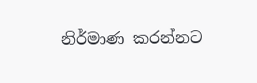නිර්මාණ කරන්නට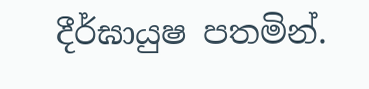දීර්ඝායුෂ පතමින්.